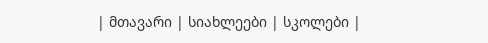| მთავარი | სიახლეები | სკოლები |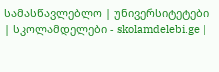სამასწავლებლო | უნივერსიტეტები | სკოლამდელები - skolamdelebi.ge |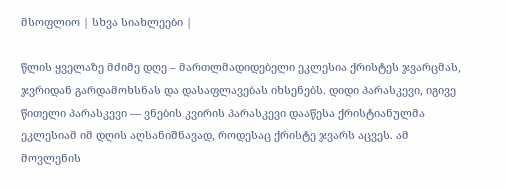მსოფლიო | სხვა სიახლეები |

წლის ყველაზე მძიმე დღე – მართლმადიდებელი ეკლესია ქრისტეს ჯვარცმას, ჯვრიდან გარდამოხსნას და დასაფლავებას იხსენებს. დიდი პარასკევი, იგივე წითელი პარასკევი — ვნების კვირის პარასკევი დააწესა ქრისტიანულმა ეკლესიამ იმ დღის აღსანიშნავად, როდესაც ქრისტე ჯვარს აცვეს. ამ მოვლენის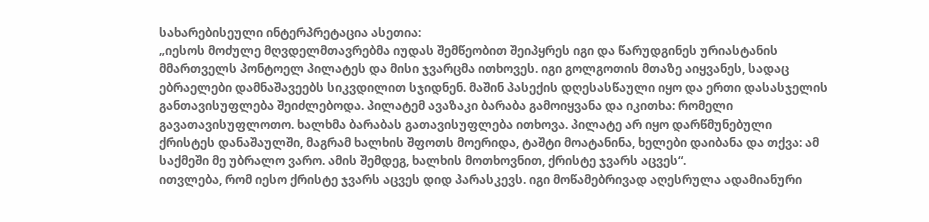სახარებისეული ინტერპრეტაცია ასეთია:
„იესოს მოძულე მღვდელმთავრებმა იუდას შემწეობით შეიპყრეს იგი და წარუდგინეს ურიასტანის მმართველს პონტოელ პილატეს და მისი ჯვარცმა ითხოვეს. იგი გოლგოთის მთაზე აიყვანეს, სადაც ებრაელები დამნაშავეებს სიკვდილით სჯიდნენ. მაშინ პასექის დღესასწაული იყო და ერთი დასასჯელის განთავისუფლება შეიძლებოდა. პილატემ ავაზაკი ბარაბა გამოიყვანა და იკითხა: რომელი გავათავისუფლოთო. ხალხმა ბარაბას გათავისუფლება ითხოვა. პილატე არ იყო დარწმუნებული ქრისტეს დანაშაულში, მაგრამ ხალხის შფოთს მოერიდა, ტაშტი მოატანინა, ხელები დაიბანა და თქვა: ამ საქმეში მე უბრალო ვარო. ამის შემდეგ, ხალხის მოთხოვნით, ქრისტე ჯვარს აცვეს“.
ითვლება, რომ იესო ქრისტე ჯვარს აცვეს დიდ პარასკევს. იგი მოწამებრივად აღესრულა ადამიანური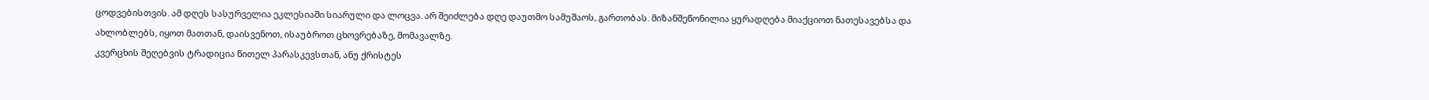ცოდვებისთვის. ამ დღეს სასურველია ეკლესიაში სიარული და ლოცვა. არ შეიძლება დღე დაუთმო სამუშაოს, გართობას. მიზანშეწონილია ყურადღება მიაქციოთ ნათესავებსა და ახლობლებს, იყოთ მათთან, დაისვენოთ, ისაუბროთ ცხოვრებაზე, მომავალზე.
კვერცხის შეღებვის ტრადიცია წითელ პარასკევსთან, ანუ ქრისტეს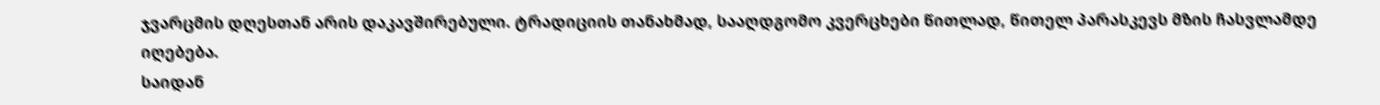ჯვარცმის დღესთან არის დაკავშირებული. ტრადიციის თანახმად, სააღდგომო კვერცხები წითლად, წითელ პარასკევს მზის ჩასვლამდე იღებება.
საიდან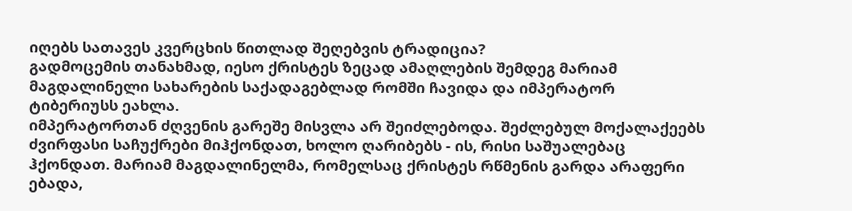იღებს სათავეს კვერცხის წითლად შეღებვის ტრადიცია?
გადმოცემის თანახმად, იესო ქრისტეს ზეცად ამაღლების შემდეგ მარიამ მაგდალინელი სახარების საქადაგებლად რომში ჩავიდა და იმპერატორ ტიბერიუსს ეახლა.
იმპერატორთან ძღვენის გარეშე მისვლა არ შეიძლებოდა. შეძლებულ მოქალაქეებს ძვირფასი საჩუქრები მიჰქონდათ, ხოლო ღარიბებს - ის, რისი საშუალებაც ჰქონდათ. მარიამ მაგდალინელმა, რომელსაც ქრისტეს რწმენის გარდა არაფერი ებადა,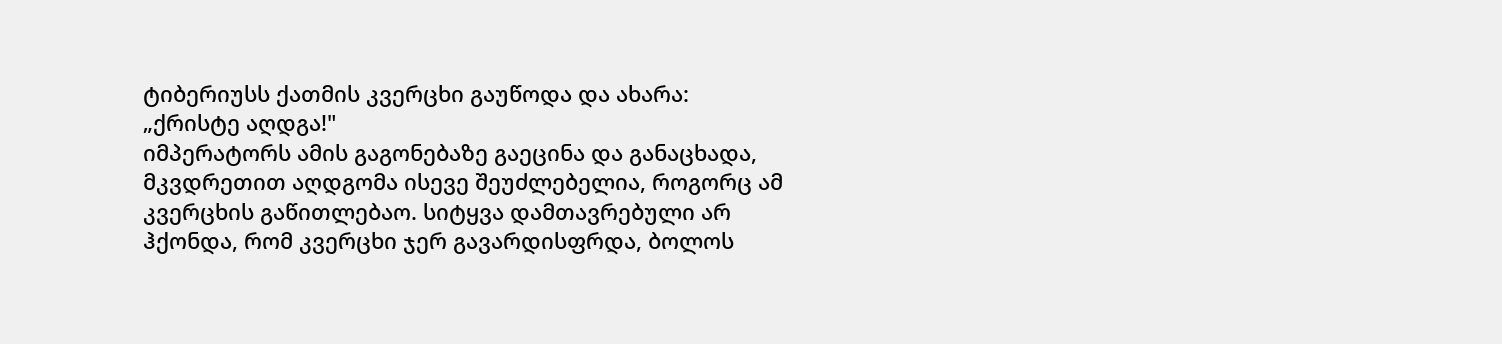ტიბერიუსს ქათმის კვერცხი გაუწოდა და ახარა: „ქრისტე აღდგა!"
იმპერატორს ამის გაგონებაზე გაეცინა და განაცხადა, მკვდრეთით აღდგომა ისევე შეუძლებელია, როგორც ამ კვერცხის გაწითლებაო. სიტყვა დამთავრებული არ ჰქონდა, რომ კვერცხი ჯერ გავარდისფრდა, ბოლოს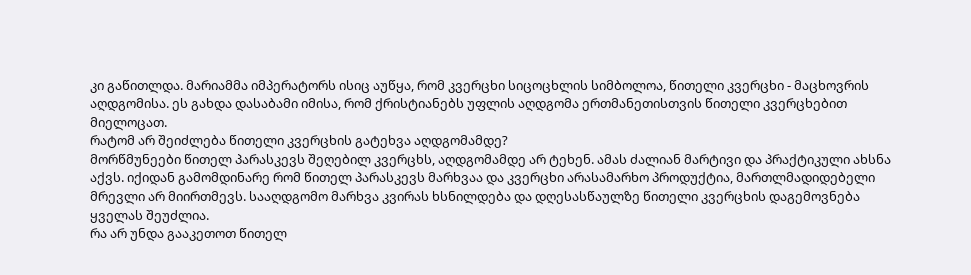კი გაწითლდა. მარიამმა იმპერატორს ისიც აუწყა, რომ კვერცხი სიცოცხლის სიმბოლოა, წითელი კვერცხი - მაცხოვრის აღდგომისა. ეს გახდა დასაბამი იმისა, რომ ქრისტიანებს უფლის აღდგომა ერთმანეთისთვის წითელი კვერცხებით მიელოცათ.
რატომ არ შეიძლება წითელი კვერცხის გატეხვა აღდგომამდე?
მორწმუნეები წითელ პარასკევს შეღებილ კვერცხს, აღდგომამდე არ ტეხენ. ამას ძალიან მარტივი და პრაქტიკული ახსნა აქვს. იქიდან გამომდინარე რომ წითელ პარასკევს მარხვაა და კვერცხი არასამარხო პროდუქტია, მართლმადიდებელი მრევლი არ მიირთმევს. სააღდგომო მარხვა კვირას ხსნილდება და დღესასწაულზე წითელი კვერცხის დაგემოვნება ყველას შეუძლია.
რა არ უნდა გააკეთოთ წითელ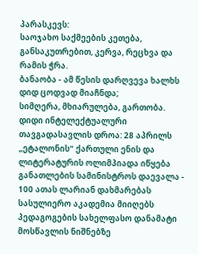პარასკევს:
საოჯახო საქმეების კეთება, განსაკუთრებით, კერვა, რეცხვა და რამის ჭრა.
ბანაობა - ამ წესის დარღვევა ხალხს დიდ ცოდვად მიაჩნდა;
სიმღერა, მხიარულება, გართობა.
დიდი ინტელექტუალური თავგადასავლის დროა: 28 აპრილს „ეტალონის“ ქართული ენის და ლიტერატურის ოლიმპიადა იწყება
განათლების სამინისტროს დაევალა - 100 ათას ლარიან დახმარებას სასულიერო აკადემია მიიღებს
პედაგოგების სახელფასო დანამატი მოსწავლის ნიშნებზე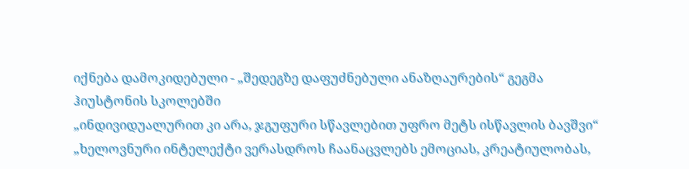იქნება დამოკიდებული - „შედეგზე დაფუძნებული ანაზღაურების“ გეგმა ჰიუსტონის სკოლებში
„ინდივიდუალურით კი არა, ჯგუფური სწავლებით უფრო მეტს ისწავლის ბავშვი“
„ხელოვნური ინტელექტი ვერასდროს ჩაანაცვლებს ემოციას, კრეატიულობას,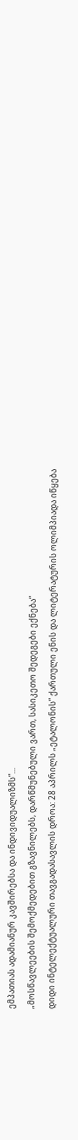ემპათიას ადამიანურ კავშირებსა და ინდივიდუალიზმს“...
„მოსწავლეების შემოქმედებით გზავნილებს, დარწმუნებული ვართ, სასიკეთო შედეგები ექნება“
დიდი ინტელექტუალური თავგადასავლის დროა: 28 აპრილს „ეტალონის“ ქართული ენის და ლიტერატურის ოლიმპიადა იწყება